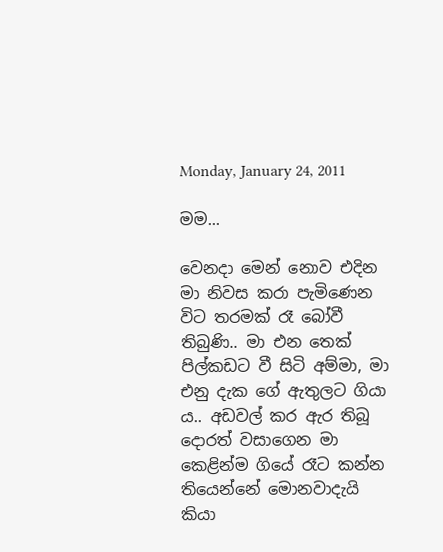Monday, January 24, 2011

මම...

වෙනදා මෙන් නොව එදින මා නිවස කරා පැමිණෙන විට තරමක් රෑ බෝවී තිබුණි.. මා එන තෙක් පිල්කඩට වී සිටි අම්මා, මා එනු දැක ගේ ඇතුලට ගියා ය.. අඩවල් කර ඇර තිබූ දොරත් වසාගෙන මා කෙළින්ම ගියේ රෑට කන්න තියෙන්නේ මොනවාදැයි කියා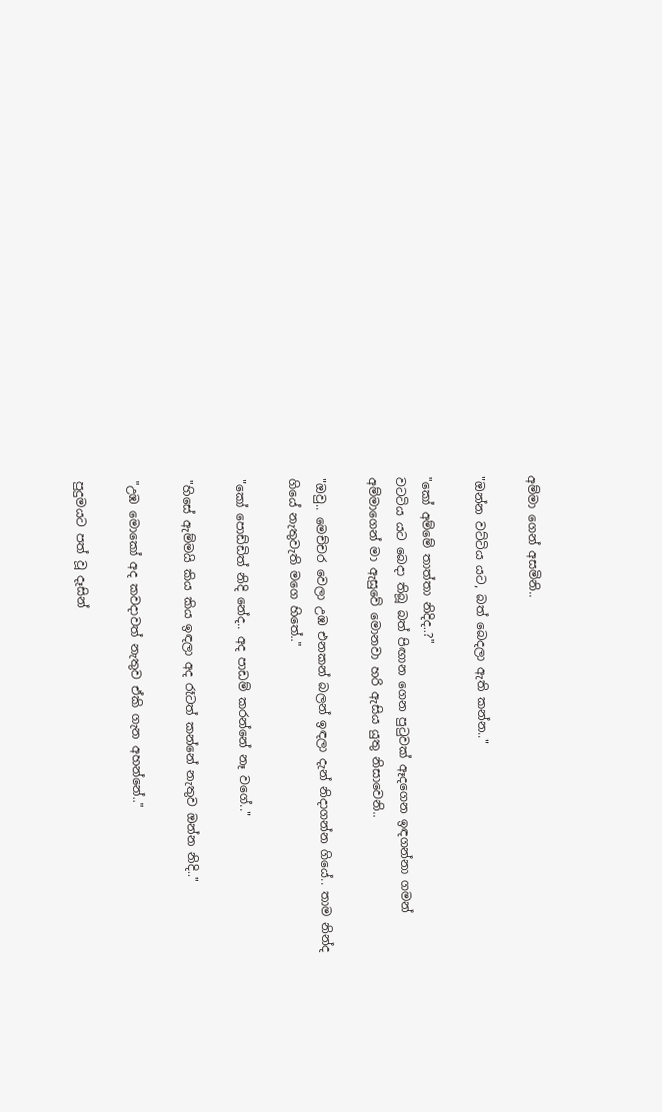අම්මා ගෙන් අසමිනි..

"ඔන්න වට්ටිය යට, බත් බෙදලා ඇති කන්න.."

"කෝ අම්මේ තාත්තා නිදිද..?"
වටටිය යට බෙදා තිබූ බත් පිඟාන ගෙන පුටුවක් ඈදගෙන ඉඳගන්නා ගමන් අම්මාගෙන් මා ඇසුවේ මොනවා හරි ඇසිය යුතු නිසාවෙනි..

"ඔවු.. මෙච්චර වෙලා උඹ එනකන් බලන් ඉඳලා දැන් නිදාගන්න ගියේ.. තාම නින්ද ගියේ නැතුවැති මගෙ හිතේ.."

"කෝ පොඩ්ඩිත් නිදි නේද.. අද පාඩම් කරන්නේ නෑ වගේ.."

"හිසේ ඇම්මයි කිය කිය ඉඳලා අද රෑටත් කන්නේ නැතුව ඔන්න නිදි.."

"උඹ මොකෝ අද කවදාවත් නැතුව ඒකි ගැන අහන්නේ.."

පුදුමයට පත් වූ දෑසින්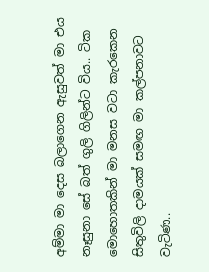අම්මා මා දෙස බලාගෙන ඇසුවත් මා එය නෑසුනා සේ බත් ගුලි ගිලින්ට විය.. ටික මොහොතකින් මා මනස වටා කැරකෙන සිතුවිලි දාමයක් සමඟ මා කල්පනාවට වැටිණ..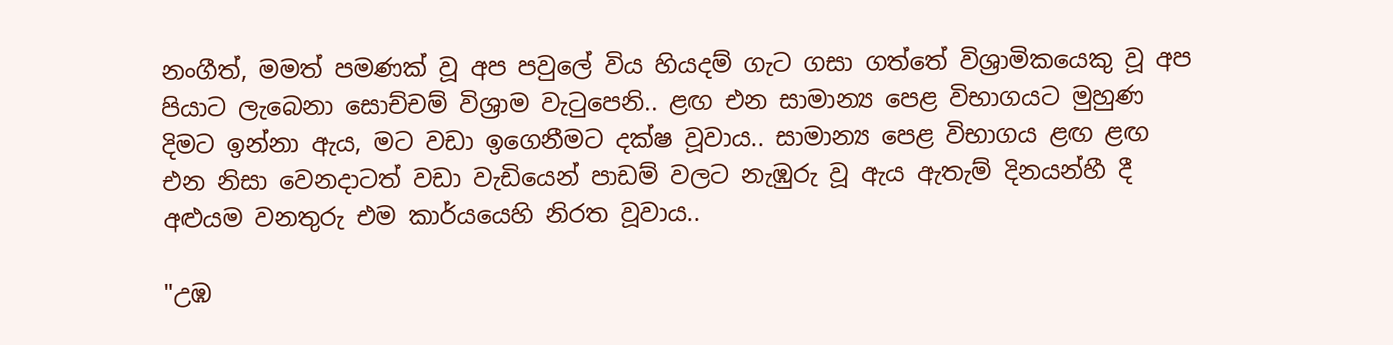නංගීත්, මමත් පමණක් වූ අප පවුලේ විය හියදම් ගැට ගසා ගත්තේ විශ්‍රාමිකයෙකු වූ අප පියාට ලැබෙනා සොච්චම් විශ්‍රාම වැටුපෙනි.. ළඟ එන සාමාන්‍ය පෙළ විභාගයට මුහුණ දිමට ඉන්නා ඇය, මට වඩා ඉගෙනීමට දක්ෂ වූවාය.. සාමාන්‍ය පෙළ විභාගය ළඟ ළඟ එන නිසා වෙනදාටත් වඩා වැඩියෙන් පාඩම් වලට නැඹුරු වූ ඇය ඇතැම් දිනයන්හී දී අළුයම වනතුරු එම කාර්යයෙහි නිරත වූවාය..

"උඹ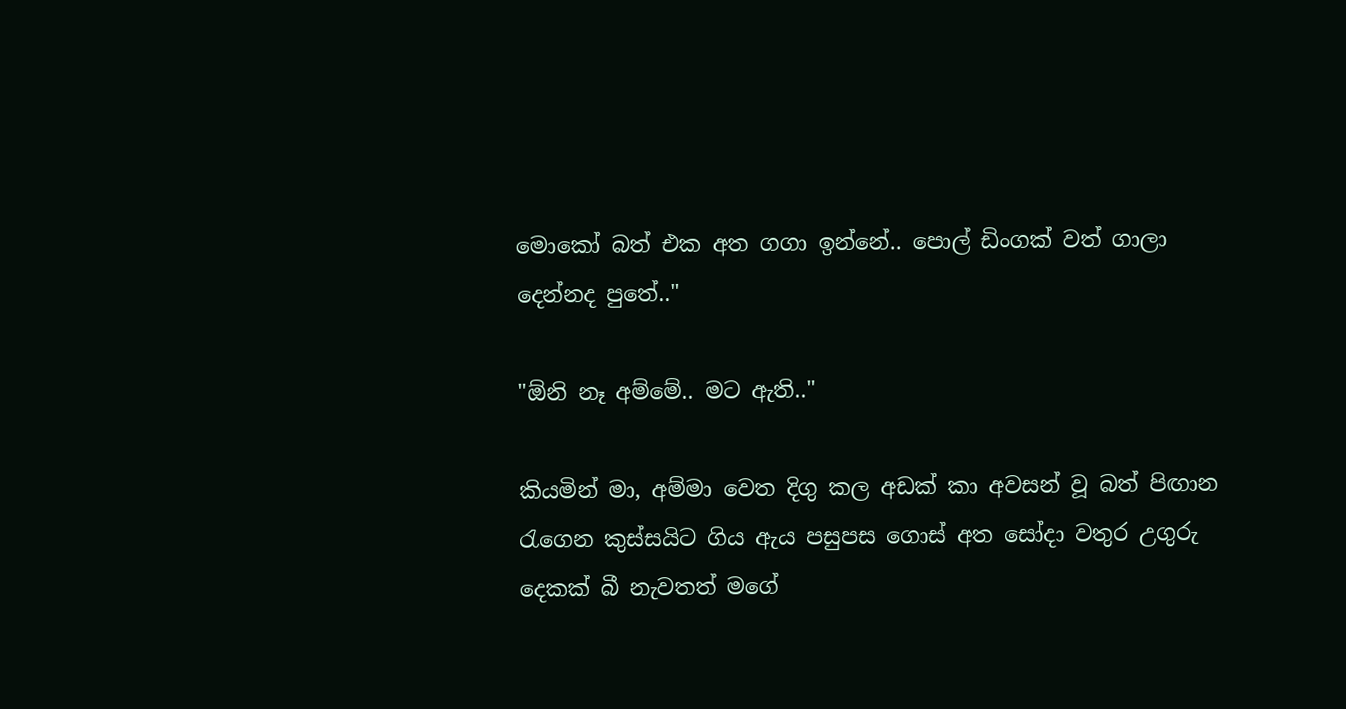මොකෝ බත් එක අත ගගා ඉන්නේ.. පොල් ඩිංගක් වත් ගාලා දෙන්නද පුතේ.."

"ඕනි නෑ අම්මේ.. මට ඇති.."

කියමින් මා, අම්මා වෙත දිගු කල අඩක් කා අවසන් වූ බත් පිඟාන රැගෙන කුස්සයිට ගිය ඇය පසුපස ගොස් අත සෝදා වතුර උගුරු දෙකක් බී නැවතත් මගේ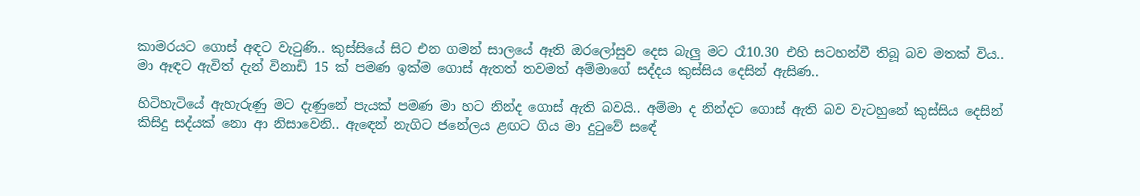කාමරයට ගොස් අඳට වැටුණි.. කුස්සියේ සිට එන ගමන් සාලයේ ඈති ඔරලෝසුව දෙස බැලු මට රෑ10.30 එහි සටහන්වී තිබූ බව මතක් විය.. මා ඈඳට ඇවිත් දැන් විනාඩි 15 ක් පමණ ඉක්ම ගොස් ඇතත් තවමත් අම්මාගේ සද්දය කුස්සිය දෙසින් ඇසිණ..

හිටිහැටියේ ඇහැරුණු මට දැණුනේ පැයක් පමණ මා හට නින්ද ගොස් ඇති බවයි.. අම්මා ද නින්දට ගොස් ඇති බව වැටහුනේ කුස්සිය දෙසින් කිසිදු සද්යක් නො ආ නිසාවෙනි.. ඇඳෙන් නැගිට ජනේලය ළඟට ගිය මා දුටුවේ සඳේ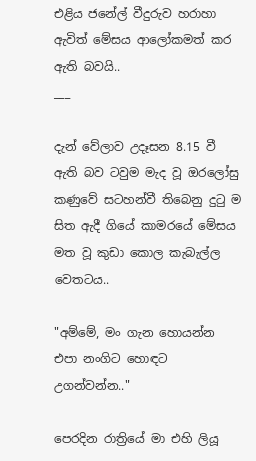එළිය ජනේල් වීදුරුව හරාහා ඇවිත් මේසය ආලෝකමත් කර ඇති බවයි..
___

දැන් වේලාව උදෑසන 8.15 වී ඇති බව ටවුම මැද වූ ඔරලෝසු කණුවේ සටහන්වී තිබෙනු දුටු ම සිත ඇදී ගියේ කාමරයේ මේසය මත වූ කුඩා කොල කැබැල්ල වෙතටය..

"අම්මේ, මං ගැන හොයන්න එපා නංගිට හොඳට උගන්වන්න.."

පෙරදින රාත්‍රියේ මා එහි ලියූ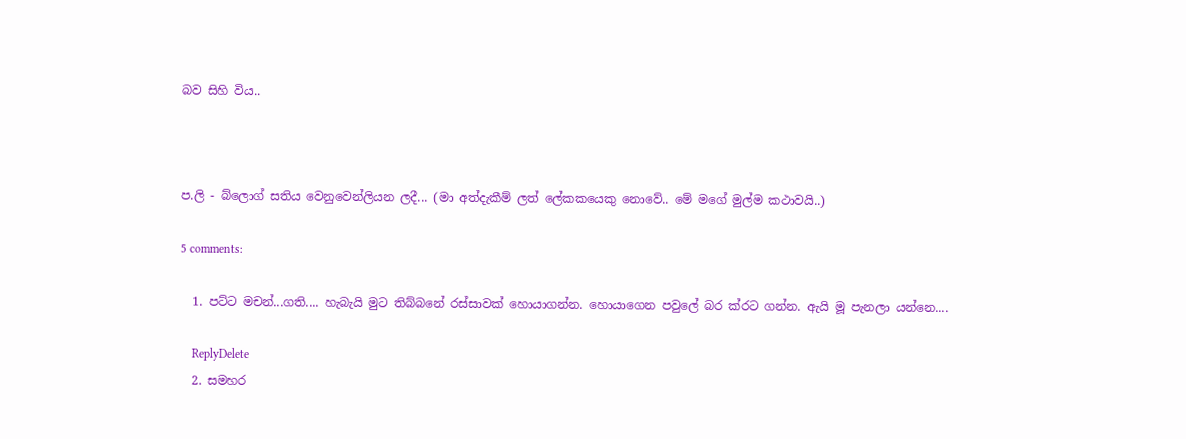බව සිහි විය..



ප.ලි - බ්ලොග් සතිය වෙනුවෙන්ලියන ලදී... (මා අත්දැකීම් ලත් ලේකකයෙකු නොවේ.. මේ මගේ මුල්ම කථාවයි..)

5 comments:

  1. පට්ට මචන්...ගති.... හැබැයි මුට තිබ්බනේ රස්සාවක් හොයාගන්න. හොයාගෙන පවුලේ බ‍ර ක්රට ගන්න. ඇයි මූ පැනලා යන්නෙ....

    ReplyDelete
  2. සමහර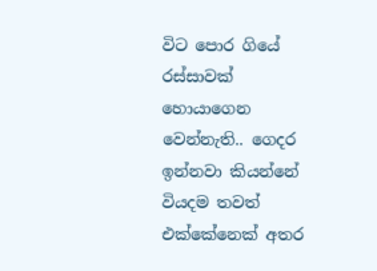විට පොර ගියේ රස්සාවක් හොයාගෙන වෙන්නැති.. ගෙදර ඉන්නවා කියන්නේ වියදම තවත් එක්කේනෙක් අතර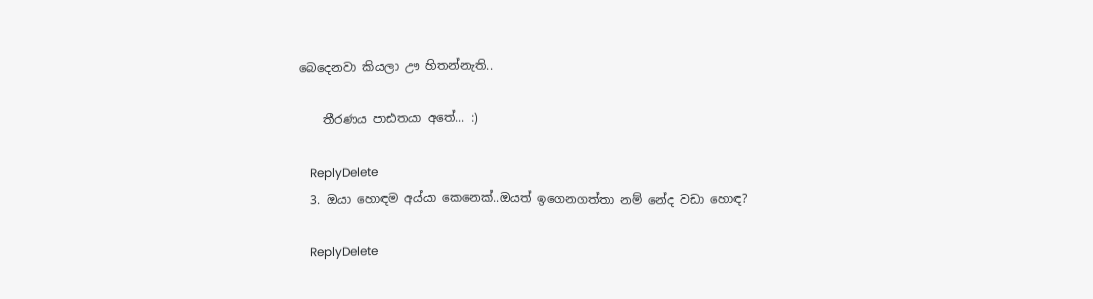බෙදෙනවා කියලා ඌ හිතන්නැති..

    තීරණය පාඪතයා අතේ... :)

    ReplyDelete
  3. ඔයා හොඳම අය්යා කෙනෙක්..ඔයත් ඉගෙනගත්තා නම් නේද වඩා හොඳ?

    ReplyDelete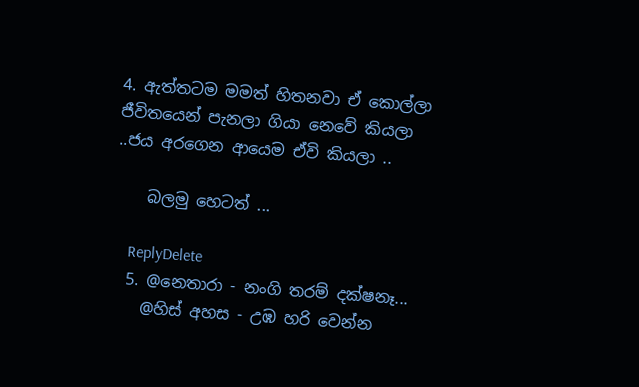4. ඇත්තටම මමත් හිතනවා ඒ කොල්ලා ජීවිතයෙන් පැනලා ගියා නෙවේ කියලා ..ජය අරගෙන ආයෙම ඒවි කියලා ..

    බලමු හෙටත් ...

    ReplyDelete
  5. @නෙතාරා - නංගි තරම් දක්ෂනෑ...
    @හිස් අහස - උඹ හරි වෙන්න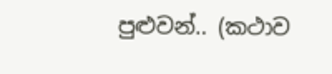පුළුවන්.. (කථාව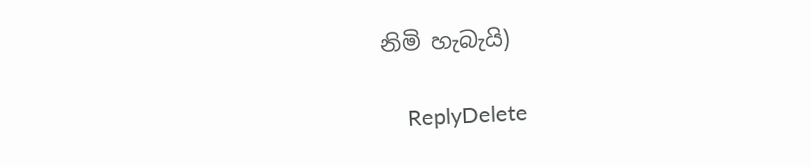නිමි හැබැයි)

    ReplyDelete